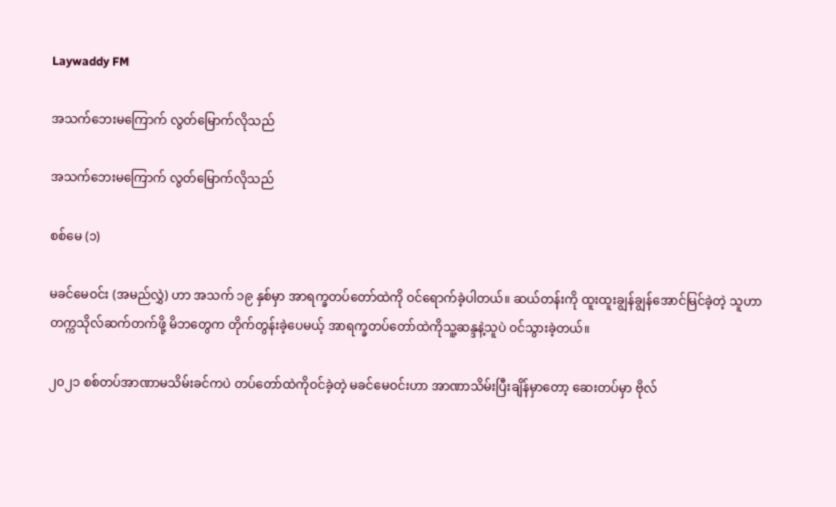Laywaddy FM

အသက်ဘေးမကြောက် လွတ်မြောက်လိုသည်

အသက်ဘေးမကြောက် လွတ်မြောက်လိုသည်

စစ်မေ (၁)

မခင်မေဝင်း (အမည်လွှဲ) ဟာ အသက် ၁၉ နှစ်မှာ အာရက္ခတပ်တော်ထဲကို ဝင်ရောက်ခဲ့ပါတယ်။ ဆယ်တန်းကို ထူးထူးချွန်ချွန်အောင်မြင်ခဲ့တဲ့ သူဟာ တက္ကသိုလ်ဆက်တက်ဖို့ မိဘတွေက တိုက်တွန်းခဲ့ပေမယ့် အာရက္ခတပ်တော်ထဲကိုသူ့ဆန္ဒနဲ့သူပဲ ဝင်သွားခဲ့တယ်။

၂၀၂၁ စစ်တပ်အာဏာမသိမ်းခင်ကပဲ တပ်တော်ထဲကိုဝင်ခဲ့တဲ့ မခင်မေဝင်းဟာ အာဏာသိမ်းပြီးချိန်မှာတော့ ဆေးတပ်မှာ ဗိုလ်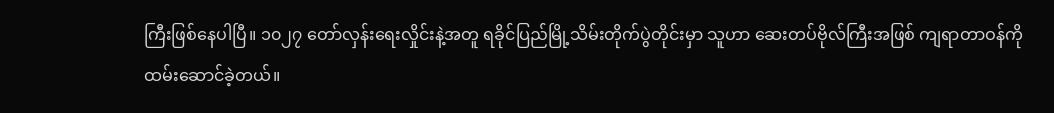ကြီးဖြစ်နေပါပြီ။ ၁၀၂၇ တော်လှန်းရေးလှိုင်းနဲ့အတူ ရခိုင်ပြည်မြို့သိမ်းတိုက်ပွဲတိုင်းမှာ သူဟာ ဆေးတပ်ဗိုလ်ကြီးအဖြစ် ကျရာတာဝန်ကို ထမ်းဆောင်ခဲ့တယ်။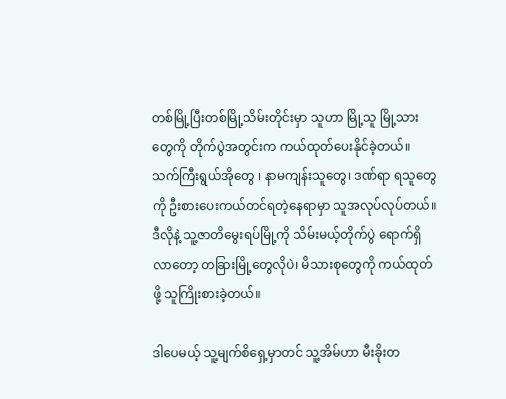တစ်မြို့ပြီးတစ်မြို့သိမ်းတိုင်းမှာ သူဟာ မြို့သူ မြို့သားတွေကို တိုက်ပွဲအတွင်းက ကယ်ထုတ်ပေးနိုင်ခဲ့တယ်။ သက်ကြီးရွယ်အိုတွေ ၊ နာမကျန်းသူတွေ၊ ဒဏ်ရာ ရသူတွေကို ဦးစားပေးကယ်တင်ရတဲ့နေရာမှာ သူအလုပ်လုပ်တယ်။ ဒီလိုနဲ့ သူ့ဇာတိမွေးရပ်မြို့ကို သိမ်းမယ့်တိုက်ပွဲ ရောက်ရှိလာတော့ တခြားမြို့တွေလိုပဲ၊ မိသားစုတွေကို ကယ်ထုတ်ဖို့ သူကြိုးစားခဲ့တယ်။

ဒါပေမယ့် သူ့မျက်စိရှေ့မှာတင် သူ့အိမ်ဟာ မီးခိုးတ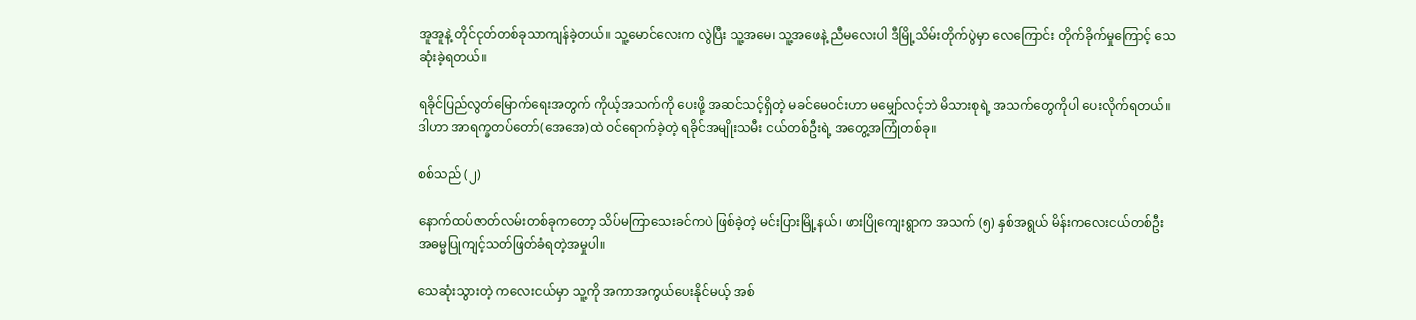အူအူနဲ့ တိုင်ငုတ်တစ်ခုသာကျန်ခဲ့တယ်။ သူ့မောင်လေးက လွဲပြီး သူ့အမေ၊ သူ့အဖေနဲ့ ညီမလေးပါ ဒီမြို့သိမ်းတိုက်ပွဲမှာ လေကြောင်း တိုက်ခိုက်မှုကြောင့် သေဆုံးခဲ့ရတယ်။

ရခိုင်ပြည်လွတ်မြောက်ရေးအတွက် ကိုယ့်အသက်ကို ပေးဖို့ အဆင်သင့်ရှိတဲ့ မခင်မေဝင်းဟာ မမျှော်လင့်ဘဲ မိသားစုရဲ့ အသက်တွေကိုပါ ပေးလိုက်ရတယ်။ ဒါဟာ အာရက္ခတပ်တော်(အေအေ)ထဲ ဝင်ရောက်ခဲ့တဲ့ ရခိုင်အမျိုးသမီး ငယ်တစ်ဦးရဲ့ အတွေ့အကြုံတစ်ခု။

စစ်သည် (၂)

နောက်ထပ်ဇာတ်လမ်းတစ်ခုကတော့ သိပ်မကြာသေးခင်ကပဲ ဖြစ်ခဲ့တဲ့ မင်းပြားမြို့နယ်၊ ဖားပြိုကျေးရွာက အသက် (၅) နှစ်အရွယ် မိန်းကလေးငယ်တစ်ဦး အဓမ္မပြုကျင့်သတ်ဖြတ်ခံရတဲ့အမှုပါ။

သေဆုံးသွားတဲ့ ကလေးငယ်မှာ သူ့ကို အကာအကွယ်ပေးနိုင်မယ့် အစ်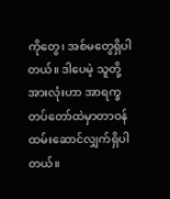ကိုတွေ၊ အစ်မတွေရှိပါတယ်။ ဒါပေမဲ့ သူတို့အားလုံးဟာ အာရက္ခတပ်တော်ထဲမှာတာဝန်ထမ်းဆောင်လျှက်ရှိပါတယ်။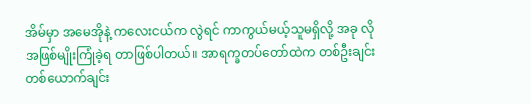အိမ်မှာ အမေအိုနဲ့ ကလေးငယ်က လွဲရင် ကာကွယ်မယ့်သူမရှိလို့ အခု လို အဖြစ်မျိုးကြုံခဲ့ရ တာဖြစ်ပါတယ်။ အာရက္ခတပ်တော်ထဲက တစ်ဦးချင်းတစ်ယောက်ချင်း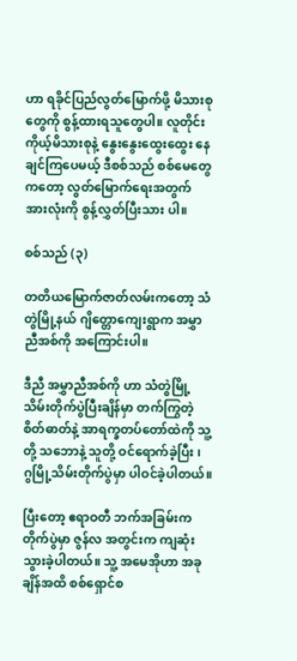ဟာ ရခိုင်ပြည်လွတ်မြောက်ဖို့ မိသားစုတွေကို စွန့်ထားရသူတွေပါ။ လူတိုင်း ကိုယ့်မိသားစုနဲ့ နွေးနွေးထွေးထွေး နေချင်ကြပေမယ့် ဒီစစ်သည် စစ်မေတွေ ကတော့ လွတ်မြောက်ရေးအတွက် အားလုံးကို စွန့်လွှတ်ပြီးသား ပါ။

စစ်သည် (၃)

တတိယမြောက်ဇာတ်လမ်းကတော့ သံတွဲမြို့နယ် ဂျိတ္တောကျေးရွာက အမွှာညီအစ်ကို အကြောင်းပါ။

ဒီညီ အမွှာညီအစ်ကို ဟာ သံတွဲမြို့သိမ်းတိုက်ပွဲပြီးချိန်မှာ တက်ကြွတဲ့ စိတ်ဓာတ်နဲ့ အာရက္ခတပ်တော်ထဲကို သူ့တို့ သဘောနဲ့ သူတို့ ဝင်ရောက်ခဲ့ပြီး ၊ ဂွမြို့သိမ်းတိုက်ပွဲမှာ ပါဝင်ခဲ့ပါတယ်။

ပြီးတော့ ဧရာဝတီ ဘက်အခြမ်းက တိုက်ပွဲမှာ ဇွန်လ အတွင်းက ကျဆုံးသွားခဲ့ပါတယ်။ သူ့ အမေအိုဟာ အခုချိန်အထိ စစ်ရှောင်စ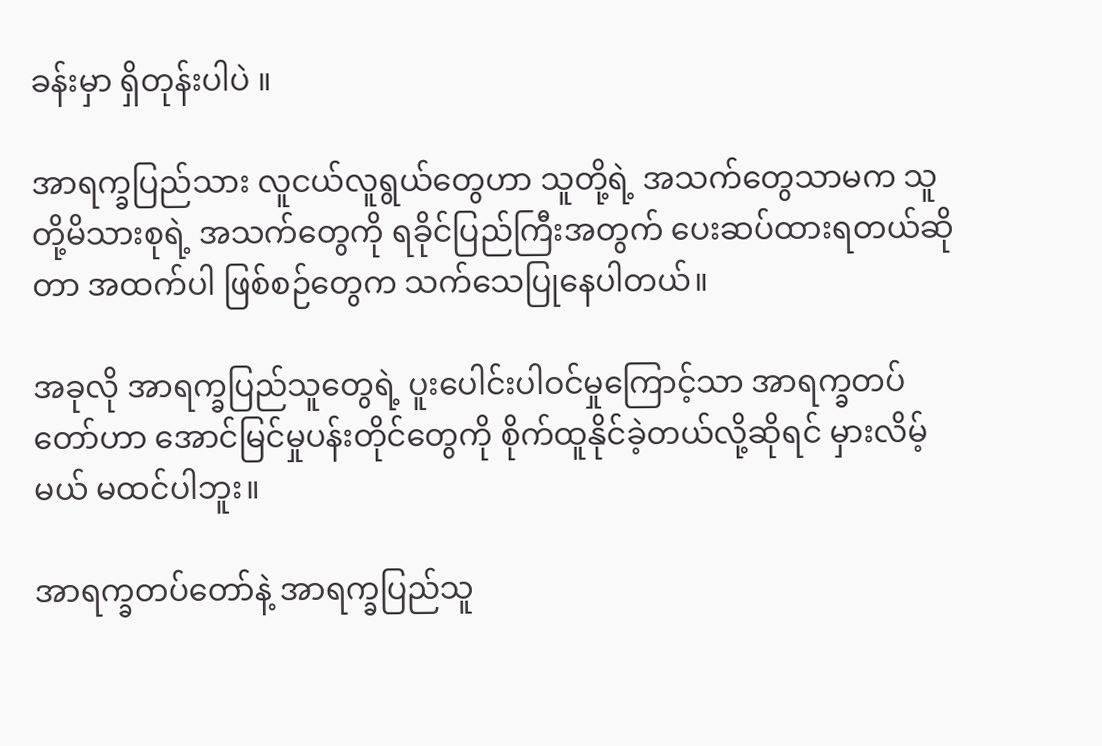ခန်းမှာ ရှိတုန်းပါပဲ ။

အာရက္ခပြည်သား လူငယ်လူရွယ်တွေဟာ သူတို့ရဲ့ အသက်တွေသာမက သူတို့မိသားစုရဲ့ အသက်တွေကို ရခိုင်ပြည်ကြီးအတွက် ပေးဆပ်ထားရတယ်ဆိုတာ အထက်ပါ ဖြစ်စဉ်တွေက သက်သေပြုနေပါတယ်။

အခုလို အာရက္ခပြည်သူတွေရဲ့ ပူးပေါင်းပါဝင်မှုကြောင့်သာ အာရက္ခတပ်တော်ဟာ အောင်မြင်မှုပန်းတိုင်တွေကို စိုက်ထူနိုင်ခဲ့တယ်လို့ဆိုရင် မှားလိမ့်မယ် မထင်ပါဘူး။

အာရက္ခတပ်တော်နဲ့ အာရက္ခပြည်သူ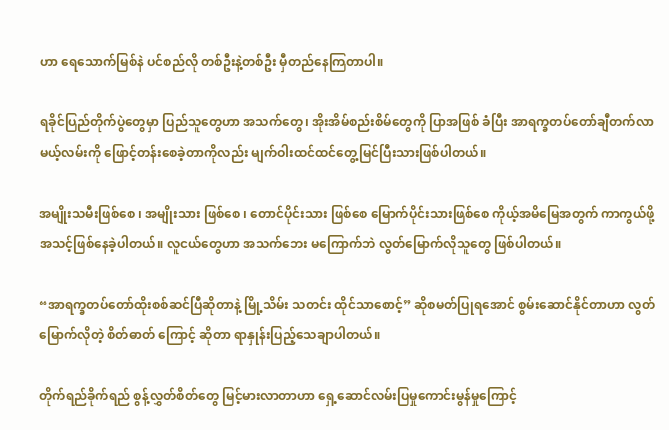ဟာ ရေသောက်မြစ်နဲ ပင်စည်လို တစ်ဦးနဲ့တစ်ဦး မှီတည်နေကြတာပါ။

ရခိုင်ပြည်တိုက်ပွဲတွေမှာ ပြည်သူတွေဟာ အသက်တွေ၊ အိုးအိမ်စည်းစိမ်တွေကို ပြာအဖြစ် ခံပြီး အာရက္ခတပ်တော်ချီတက်လာမယ့်လမ်းကို ဖြောင့်တန်းစေခဲ့တာကိုလည်း မျက်ဝါးထင်ထင်တွေ့မြင်ပြီးသားဖြစ်ပါတယ်။

အမျိုးသမီးဖြစ်စေ ၊ အမျိုးသား ဖြစ်စေ ၊ တောင်ပိုင်းသား ဖြစ်စေ မြောက်ပိုင်းသားဖြစ်စေ ကိုယ့်အမိမြေအတွက် ကာကွယ်ဖို့ အသင့်ဖြစ်နေခဲ့ပါတယ်။ လူငယ်တွေဟာ အသက်ဘေး မကြောက်ဘဲ လွတ်မြောက်လိုသူတွေ ဖြစ်ပါတယ်။

“အာရက္ခတပ်တော်ထိုးစစ်ဆင်ပြီဆိုတာနဲ့ မြို့သိမ်း သတင်း ထိုင်သာစောင့်” ဆိုစမတ်ပြုရအောင် စွမ်းဆောင်နိုင်တာဟာ လွတ်မြောက်လိုတဲ့ စိတ်ဓာတ် ကြောင့် ဆိုတာ ရာနှုန်းပြည့်သေချာပါတယ်။

တိုက်ရည်ခိုက်ရည် စွန့်လွှတ်စိတ်တွေ မြင့်မားလာတာဟာ ရှေ့ဆောင်လမ်းပြမှုကောင်းမွန်မှုကြောင့်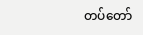တပ်တော်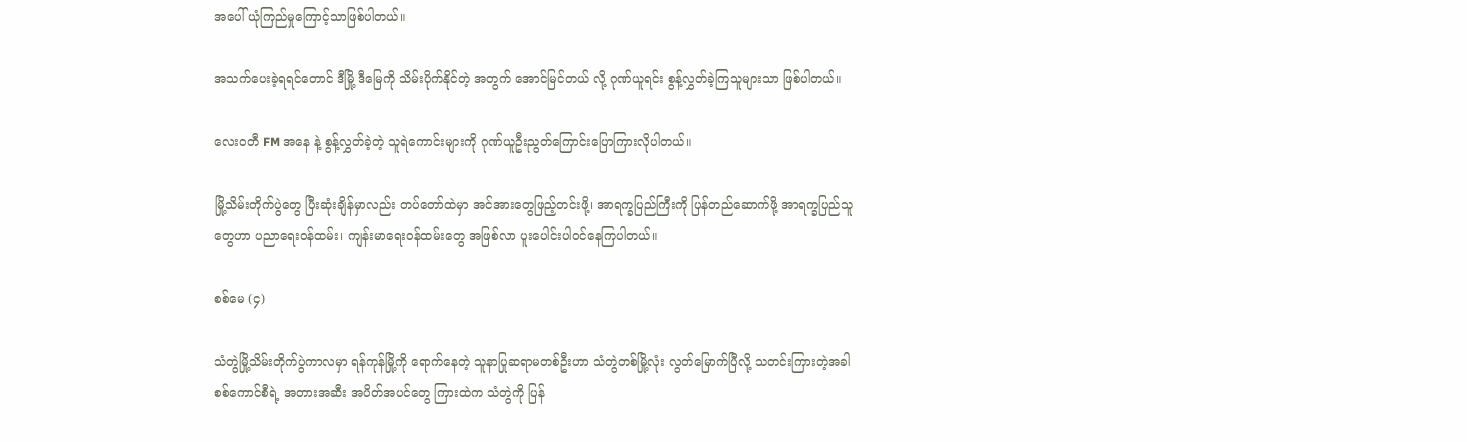အပေါ် ယုံကြည်မှုကြောင့်သာဖြစ်ပါတယ်။

အသက်ပေးခဲ့ရရင်တောင် ဒီမြို့ ဒီမြေကို သိမ်းပိုက်နိုင်တဲ့ အတွက် အောင်မြင်တယ် လို့ ဂုဏ်ယူရင်း စွန့်လွှတ်ခဲ့ကြသူများသာ ဖြစ်ပါတယ်။

လေးဝတီ FM အနေ နဲ့ စွန့်လွှတ်ခဲ့တဲ့ သူရဲကောင်းများကို ဂုဏ်ယူဦးညွတ်ကြောင်းပြောကြားလိုပါတယ်။

မြို့သိမ်းတိုက်ပွဲတွေ ပြီးဆုံးချိန်မှာလည်း တပ်တော်ထဲမှာ အင်အားတွေဖြည့်တင်းဖို့၊ အာရက္ခပြည်ကြီးကို ပြန်တည်ဆောက်ဖို့ အာရက္ခပြည်သူတွေဟာ ပညာရေးဝန်ထမ်း၊ ကျန်းမာရေးဝန်ထမ်းတွေ အဖြစ်လာ ပူးပေါင်းပါဝင်နေကြပါတယ်။

စစ်မေ (၄)

သံတွဲမြို့သိမ်းတိုက်ပွဲကာလမှာ ရန်ကုန်မြို့ကို ရောက်နေတဲ့ သူနာပြုဆရာမတစ်ဦးဟာ သံတွဲတစ်မြို့လုံး လွတ်မြောက်ပြီလို့ သတင်းကြားတဲ့အခါ စစ်ကောင်စီရဲ့ အတားအဆီး အပိတ်အပင်တွေ ကြားထဲက သံတွဲကို ပြန်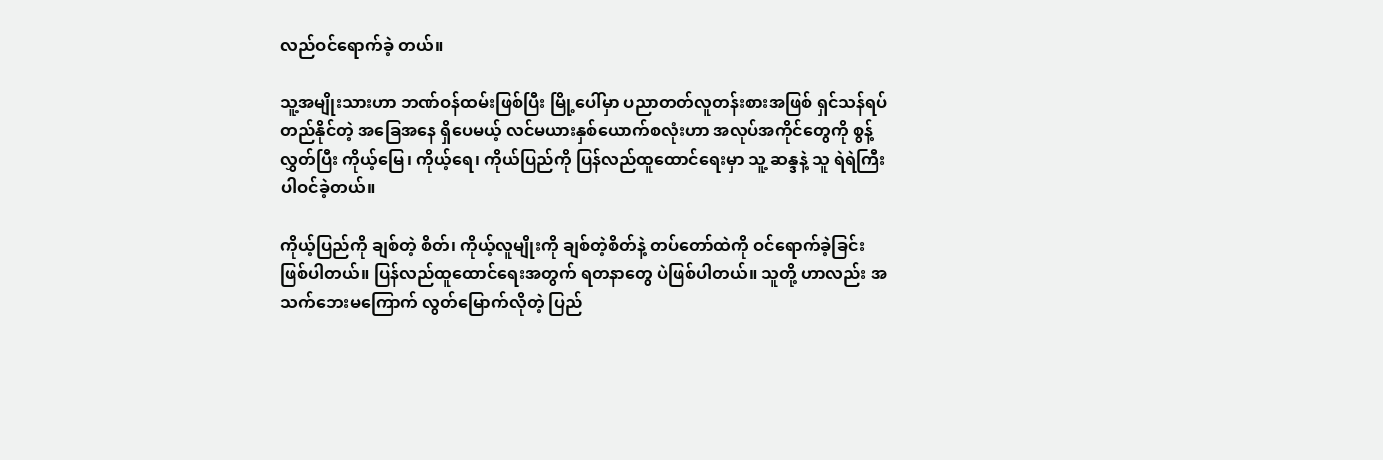လည်ဝင်ရောက်ခဲ့ တယ်။

သူ့အမျိုးသားဟာ ဘဏ်ဝန်ထမ်းဖြစ်ပြီး မြို့ပေါ်မှာ ပညာတတ်လူတန်းစားအဖြစ် ရှင်သန်ရပ်တည်နိုင်တဲ့ အခြေအနေ ရှိပေမယ့် လင်မယားနှစ်ယောက်စလုံးဟာ အလုပ်အကိုင်တွေကို စွန့်လွှတ်ပြီး ကိုယ့်မြေ၊ ကိုယ့်ရေ၊ ကိုယ်ပြည်ကို ပြန်လည်ထူထောင်ရေးမှာ သူ့ ဆန္ဒနဲ့ သူ ရဲရဲကြီးပါဝင်ခဲ့တယ်။

ကိုယ့်ပြည်ကို ချစ်တဲ့ စိတ်၊ ကိုယ့်လူမျိုးကို ချစ်တဲ့စိတ်နဲ့ တပ်တော်ထဲကို ဝင်ရောက်ခဲ့ခြင်းဖြစ်ပါတယ်။ ပြန်လည်ထူထောင်ရေးအတွက် ရတနာတွေ ပဲဖြစ်ပါတယ်။ သူတို့ ဟာလည်း အသက်ဘေးမကြောက် လွတ်မြောက်လိုတဲ့ ပြည်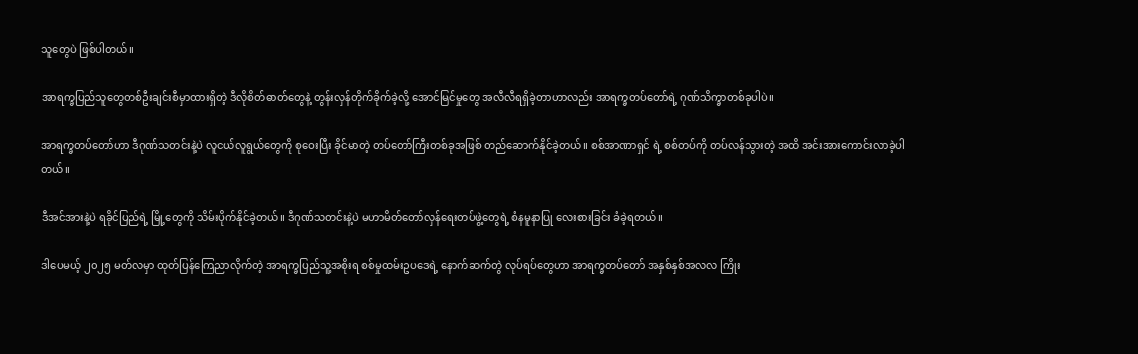သူတွေပဲ ဖြစ်ပါတယ်။

အာရက္ခပြည်သူတွေတစ်ဦးချင်းစီမှာထားရှိတဲ့ ဒီလိုစိတ်ဓာတ်တွေနဲ့ တွန်းလှန်တိုက်ခိုက်ခဲ့လို့ အောင်မြင်မှုတွေ အလီလီရရှိခဲ့တာဟာလည်း အာရက္ခတပ်တော်ရဲ့ ဂုဏ်သိက္ခာတစ်ခုပါပဲ။

အာရက္ခတပ်တော်ဟာ ဒီဂုဏ်သတင်းနဲ့ပဲ လူငယ်လူရွယ်တွေကို စုဝေးပြီး ခိုင်မာတဲ့ တပ်တော်ကြီးတစ်ခုအဖြစ် တည်ဆောက်နိုင်ခဲ့တယ်။ စစ်အာဏာရှင် ရဲ့ စစ်တပ်ကို တပ်လန်သွားတဲ့ အထိ အင်းအားကောင်းလာခဲ့ပါတယ်။

ဒီအင်အားနဲ့ပဲ ရခိုင်ပြည်ရဲ့ မြို့တွေကို သိမ်းပိုက်နိုင်ခဲ့တယ်။ ဒီဂုဏ်သတင်းနဲ့ပဲ မဟာမိတ်တော်လှန်ရေးတပ်ဖွဲ့တွေရဲ့ စံနမူနာပြု လေးစားခြင်း ခံခဲ့ရတယ်။

ဒါပေမယ့် ၂၀၂၅ မတ်လမှာ ထုတ်ပြန်ကြေညာလိုက်တဲ့ အာရက္ခပြည်သူ့အစိုးရ စစ်မှုထမ်းဥပဒေရဲ့ နောက်ဆက်တွဲ လုပ်ရပ်တွေဟာ အာရက္ခတပ်တော် အနှစ်နှစ်အလလ ကြိုး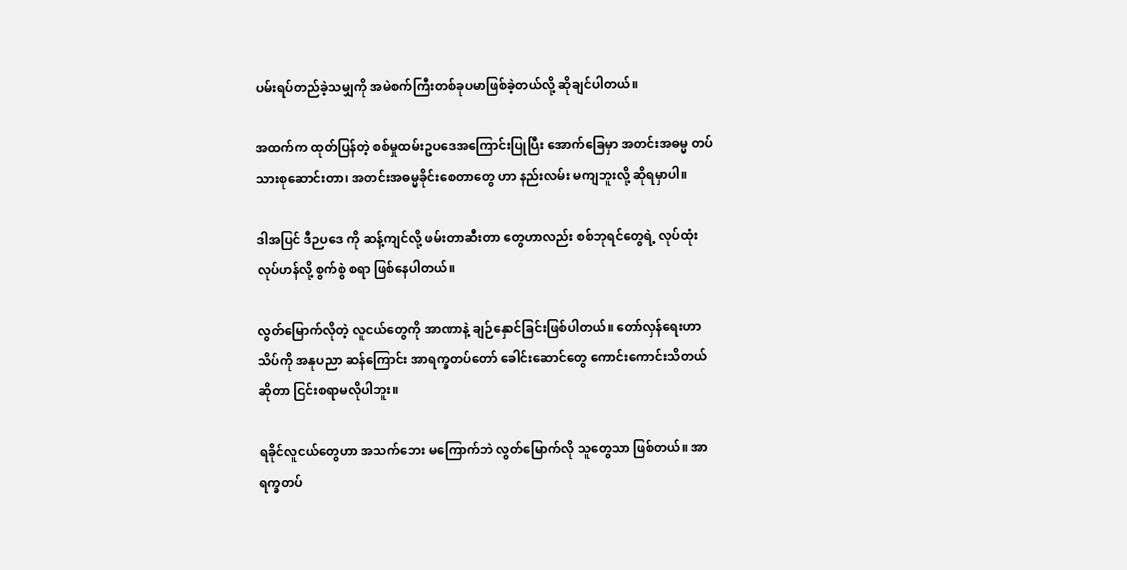ပမ်းရပ်တည်ခဲ့သမျှကို အမဲစက်ကြီးတစ်ခုပမာဖြစ်ခဲ့တယ်လို့ ဆိုချင်ပါတယ်။

အထက်က ထုတ်ပြန်တဲ့ စစ်မှုထမ်းဥပဒေအကြောင်းပြုပြီး အောက်ခြေမှာ အတင်းအဓမ္မ တပ်သားစုဆောင်းတာ၊ အတင်းအဓမ္မခိုင်းစေတာတွေ ဟာ နည်းလမ်း မကျဘူးလို့ ဆိုရမှာပါ။

ဒါအပြင် ဒီဉပဒေ ကို ဆန့်ကျင်လို့ ဖမ်းတာဆီးတာ တွေဟာလည်း စစ်ဘုရင်တွေရဲ့ လုပ်ထုံးလုပ်ဟန်လို့ စွက်စွဲ စရာ ဖြစ်နေပါတယ်။

လွတ်မြောက်လိုတဲ့ လူငယ်တွေကို အာဏာနဲ့ ချဉ်နှောင်ခြင်းဖြစ်ပါတယ်။ တော်လှန်ရေးဟာ သိပ်ကို အနုပညာ ဆန်ကြောင်း အာရက္ခတပ်တော် ခေါင်းဆောင်တွေ ကောင်းကောင်းသိတယ် ဆိုတာ ငြင်းစရာမလိုပါဘူး။

ရခိုင်လူငယ်တွေဟာ အသက်ဘေး မကြောက်ဘဲ လွတ်မြောက်လို သူတွေသာ ဖြစ်တယ်။ အာရက္ခတပ်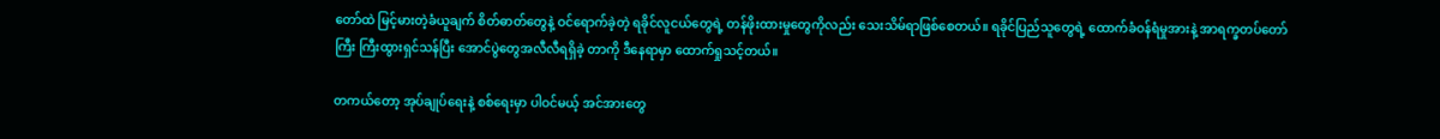တော်ထဲ မြင့်မားတဲ့ခံယူချက် စိတ်ဓာတ်တွေနဲ့ ဝင်ရောက်ခဲ့တဲ့ ရခိုင်လူငယ်တွေရဲ့ တန်ဖိုးထားမှုတွေကိုလည်း သေးသိမ်ရာဖြစ်စေတယ်။ ရခိုင်ပြည်သူတွေရဲ့ ထောက်ခံဝန်ရံမှုအားနဲ့ အာရက္ခတပ်တော်ကြီး ကြီးထွားရှင်သန်ပြီး အောင်ပွဲတွေအလီလီရရှိခဲ့ တာကို ဒီနေရာမှာ ထောက်ရှုသင့်တယ်။

တကယ်တော့ အုပ်ချုပ်ရေးနဲ့ စစ်ရေးမှာ ပါဝင်မယ့် အင်အားတွေ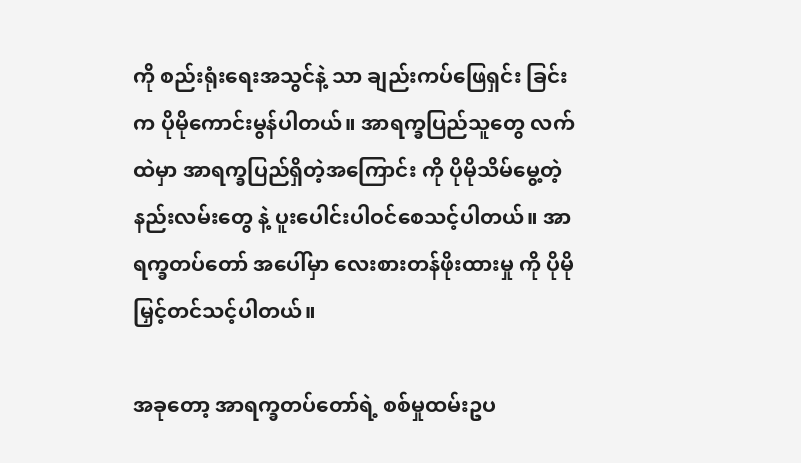ကို စည်းရုံးရေးအသွင်နဲ့ သာ ချည်းကပ်ဖြေရှင်း ခြင်းက ပိုမိုကောင်းမွန်ပါတယ်။ အာရက္ခပြည်သူတွေ လက်ထဲမှာ အာရက္ခပြည်ရှိတဲ့အကြောင်း ကို ပိုမိုသိမ်မွေ့တဲ့နည်းလမ်းတွေ နဲ့ ပူးပေါင်းပါဝင်စေသင့်ပါတယ်။ အာရက္ခတပ်တော် အပေါ်မှာ လေးစားတန်ဖိုးထားမှု ကို ပိုမိုမြှင့်တင်သင့်ပါတယ်။

အခုတော့ အာရက္ခတပ်တော်ရဲ့ စစ်မှုထမ်းဥပ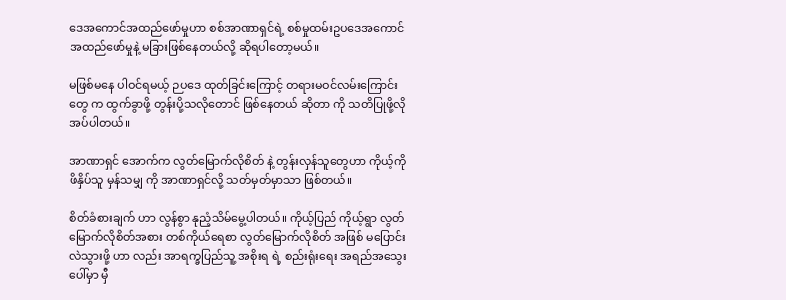ဒေအကောင်အထည်ဖော်မှုဟာ စစ်အာဏာရှင်ရဲ့ စစ်မှုထမ်းဥပဒေအကောင်အထည်ဖော်မှုနဲ့ မခြားဖြစ်နေတယ်လို့ ဆိုရပါတော့မယ်။

မဖြစ်မနေ ပါဝင်ရမယ့် ဉပဒေ ထုတ်ခြင်းကြောင့် တရားမဝင်လမ်းကြောင်းတွေ က ထွက်ခွာဖို့ တွန်းပို့သလိုတောင် ဖြစ်နေတယ် ဆိုတာ ကို သတိပြုဖို့လိုအပ်ပါတယ်။

အာဏာရှင် အောက်က လွတ်မြောက်လိုစိတ် နဲ့ တွန်းလှန်သူတွေဟာ ကိုယ့်ကို ဖိနှိပ်သူ မှန်သမျှ ကို အာဏာရှင်လို့ သတ်မှတ်မှာသာ ဖြစ်တယ်။

စိတ်ခံစားချက် ဟာ လွန်စွာ နုညံ့သိမ်မွေ့ပါတယ်။ ကိုယ့်ပြည် ကိုယ့်ရွာ လွတ်မြောက်လိုစိတ်အစား တစ်ကိုယ်ရေစာ လွတ်မြောက်လိုစိတ် အဖြစ် မပြောင်းလဲသွားဖို့ ဟာ လည်း အာရက္ခပြည်သူ့ အစိုးရ ရဲ့ စည်းရုံးရေး အရည်အသွေးပေါ်မှာ မှီ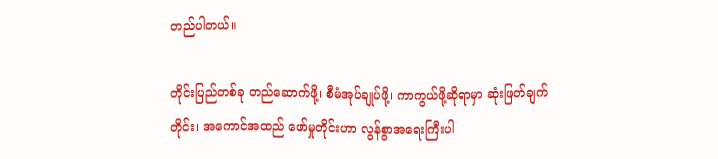တည်ပါတယ်။

တိုင်းပြည်တစ်ခု တည်ဆောက်ဖို့၊ စီမံအုပ်ချုပ်ဖို့၊ ကာကွယ်ဖို့ဆိုရာမှာ ဆုံးဖြတ်ချက်တိုင်း၊ အကောင်အထည် ဖော်မှုတိုင်းဟာ လွန်စွာအရေးကြီးပါ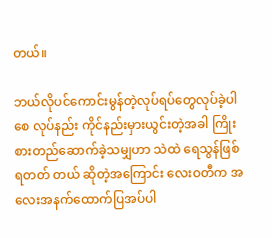တယ်။

ဘယ်လိုပင်ကောင်းမွန်တဲ့လုပ်ရပ်တွေလုပ်ခဲ့ပါစေ လုပ်နည်း ကိုင်နည်းမှားယွင်းတဲ့အခါ ကြိုးစားတည်ဆောက်ခဲ့သမျှဟာ သဲထဲ ရေသွန်ဖြစ်ရတတ် တယ် ဆိုတဲ့အကြောင်း လေးဝတီက အလေးအနက်ထောက်ပြအပ်ပါ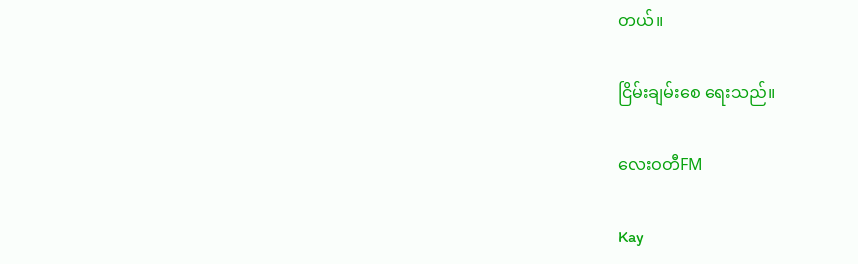တယ်။

ငြိမ်းချမ်းစေ ရေးသည်။

လေးဝတီFM

Kay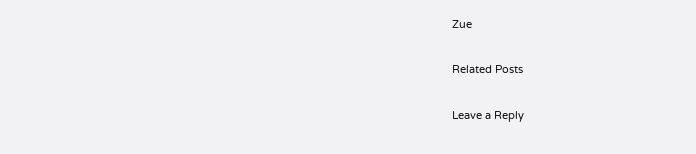Zue

Related Posts

Leave a Reply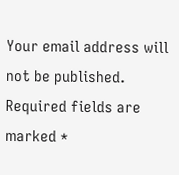Your email address will not be published. Required fields are marked *